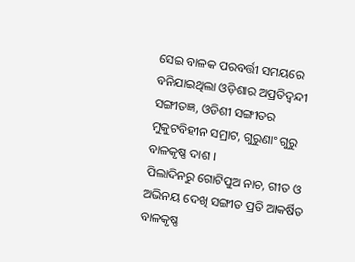ସେଇ ବାଳକ ପରବର୍ତ୍ତୀ ସମୟରେ ବନିଯାଇଥିଲା ଓଡ଼ିଶାର ଅପ୍ରତିଦ୍ଵନ୍ଦୀ ସଙ୍ଗୀତଜ୍ଞ, ଓଡିଶୀ ସଙ୍ଗୀତର ମୁକୁଟବିହୀନ ସମ୍ରାଟ, ଗୁରୁଣାଂ ଗୁରୁ ବାଳକୃଷ୍ଣ ଦାଶ ।
ପିଲାଦିନରୁ ଗୋଟିପୁଅ ନାଚ, ଗୀତ ଓ ଅଭିନୟ ଦେଖି ସଙ୍ଗୀତ ପ୍ରତି ଆକର୍ଷିତ ବାଳକୃଷ୍ଣ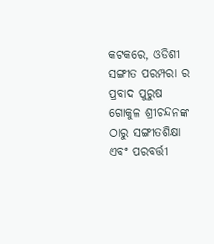କଟକରେ, ଓଡିଶୀ ସଙ୍ଗୀତ ପରମ୍ପରା ର ପ୍ରବାଦ ପୁରୁଷ ଗୋକୁଳ ଶ୍ରୀଚନ୍ଦନଙ୍କ ଠାରୁ ସଙ୍ଗୀତଶିକ୍ଷା ଏବଂ ପରବର୍ତ୍ତୀ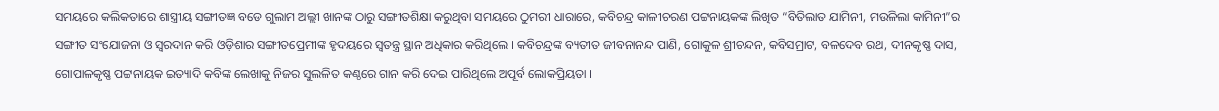ସମୟରେ କଲିକତାରେ ଶାସ୍ତ୍ରୀୟ ସଙ୍ଗୀତଜ୍ଞ ବଡେ ଗୁଲାମ ଅଲ୍ଲୀ ଖାନଙ୍କ ଠାରୁ ସଙ୍ଗୀତଶିକ୍ଷା କରୁଥିବା ସମୟରେ ଠୁମରୀ ଧାରାରେ, କବିଚନ୍ଦ୍ର କାଳୀଚରଣ ପଟ୍ଟନାୟକଙ୍କ ଲିଖିତ “ବିତିଲାତ ଯାମିନୀ, ମଉଳିଲା କାମିନୀ”ର ସଙ୍ଗୀତ ସଂଯୋଜନା ଓ ସ୍ବରଦାନ କରି ଓଡ଼ିଶାର ସଙ୍ଗୀତପ୍ରେମୀଙ୍କ ହୃଦୟରେ ସ୍ବତନ୍ତ୍ର ସ୍ଥାନ ଅଧିକାର କରିଥିଲେ । କବିଚନ୍ଦ୍ରଙ୍କ ବ୍ୟତୀତ ଜୀବନାନନ୍ଦ ପାଣି, ଗୋକୁଳ ଶ୍ରୀଚନ୍ଦନ, କବିସମ୍ରାଟ, ବଳଦେବ ରଥ, ଦୀନକୃଷ୍ଣ ଦାସ, ଗୋପାଳକୃଷ୍ଣ ପଟ୍ଟନାୟକ ଇତ୍ୟାଦି କବିଙ୍କ ଲେଖାକୁ ନିଜର ସୁଲଳିତ କଣ୍ଠରେ ଗାନ କରି ଦେଇ ପାରିଥିଲେ ଅପୂର୍ବ ଲୋକପ୍ରିୟତା ।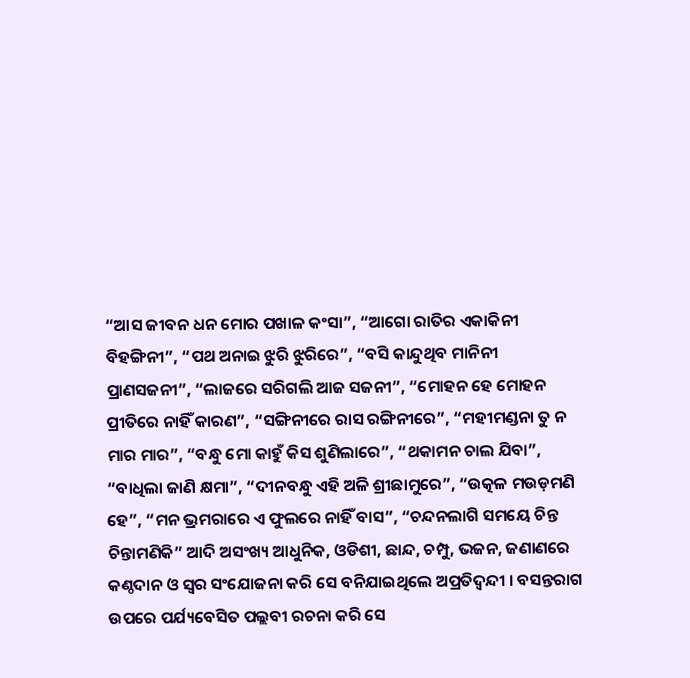“ଆସ ଜୀବନ ଧନ ମୋର ପଖାଳ କଂସା”, “ଆଗୋ ରାତିର ଏକାକିନୀ ବିହଙ୍ଗିନୀ”, “ପଥ ଅନାଇ ଝୁରି ଝୁରିରେ”, “ବସି କାନ୍ଦୁଥିବ ମାନିନୀ ପ୍ରାଣସଜନୀ”, “ଲାଜରେ ସରିଗଲି ଆଜ ସଜନୀ”, “ମୋହନ ହେ ମୋହନ ପ୍ରୀତିରେ ନାହିଁ କାରଣ”, “ସଙ୍ଗିନୀରେ ରାସ ରଙ୍ଗିନୀରେ”, “ମହୀମଣ୍ଡନା ତୁ ନ ମାର ମାର”, “ବନ୍ଧୁ ମୋ କାହୁଁ କିସ ଶୁଣିଲାରେ”, “ଥକାମନ ଚାଲ ଯିବା”, “ବାଧିଲା ଜାଣି କ୍ଷମା”, “ଦୀନବନ୍ଧୁ ଏହି ଅଳି ଶ୍ରୀଛାମୁରେ”, “ଉତ୍କଳ ମଉଡ଼ମଣି ହେ”, “ମନ ଭ୍ରମରାରେ ଏ ଫୁଲରେ ନାହିଁ ବାସ”, “ଚନ୍ଦନଲାଗି ସମୟେ ଚିନ୍ତ ଚିନ୍ତାମଣିକି” ଆଦି ଅସଂଖ୍ୟ ଆଧୁନିକ, ଓଡିଶୀ, ଛାନ୍ଦ, ଚମ୍ପୁ, ଭଜନ, ଜଣାଣରେ କଣ୍ଠଦାନ ଓ ସ୍ବର ସଂଯୋଜନା କରି ସେ ବନିଯାଇଥିଲେ ଅପ୍ରତିଦ୍ଵନ୍ଦୀ । ବସନ୍ତରାଗ ଉପରେ ପର୍ଯ୍ୟବେସିତ ପଲ୍ଲବୀ ରଚନା କରି ସେ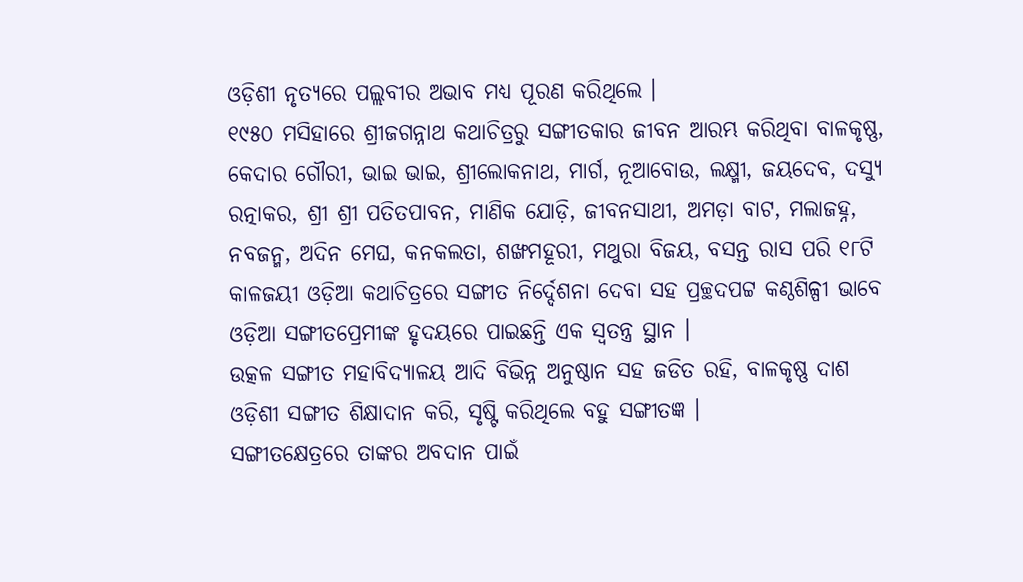ଓଡ଼ିଶୀ ନୃତ୍ୟରେ ପଲ୍ଲବୀର ଅଭାବ ମଧ୍ୟ ପୂରଣ କରିଥିଲେ ।
୧୯୫୦ ମସିହାରେ ଶ୍ରୀଜଗନ୍ନାଥ କଥାଚିତ୍ରରୁ ସଙ୍ଗୀତକାର ଜୀବନ ଆରମ୍ଭ କରିଥିବା ବାଳକୃଷ୍ଣ, କେଦାର ଗୌରୀ, ଭାଇ ଭାଇ, ଶ୍ରୀଲୋକନାଥ, ମାର୍ଗ, ନୂଆବୋଉ, ଲକ୍ଷ୍ମୀ, ଜୟଦେବ, ଦସ୍ୟୁ ରତ୍ନାକର, ଶ୍ରୀ ଶ୍ରୀ ପତିତପାବନ, ମାଣିକ ଯୋଡ଼ି, ଜୀବନସାଥୀ, ଅମଡ଼ା ବାଟ, ମଲାଜହ୍ନ, ନବଜନ୍ମ, ଅଦିନ ମେଘ, କନକଲତା, ଶଙ୍ଖମହୂରୀ, ମଥୁରା ବିଜୟ, ବସନ୍ତ ରାସ ପରି ୧୮ଟି କାଳଜୟୀ ଓଡ଼ିଆ କଥାଚିତ୍ରରେ ସଙ୍ଗୀତ ନିର୍ଦ୍ଦେଶନା ଦେବା ସହ ପ୍ରଚ୍ଛଦପଟ୍ଟ କଣ୍ଠଶିଳ୍ପୀ ଭାବେ ଓଡ଼ିଆ ସଙ୍ଗୀତପ୍ରେମୀଙ୍କ ହୃଦୟରେ ପାଇଛନ୍ତି ଏକ ସ୍ବତନ୍ତ୍ର ସ୍ଥାନ ।
ଉତ୍କଳ ସଙ୍ଗୀତ ମହାବିଦ୍ୟାଳୟ ଆଦି ବିଭିନ୍ନ ଅନୁଷ୍ଠାନ ସହ ଜଡିତ ରହି, ବାଳକୃଷ୍ଣ ଦାଶ ଓଡ଼ିଶୀ ସଙ୍ଗୀତ ଶିକ୍ଷାଦାନ କରି, ସୃଷ୍ଟି କରିଥିଲେ ବହୁ ସଙ୍ଗୀତଜ୍ଞ ।
ସଙ୍ଗୀତକ୍ଷେତ୍ରରେ ତାଙ୍କର ଅବଦାନ ପାଇଁ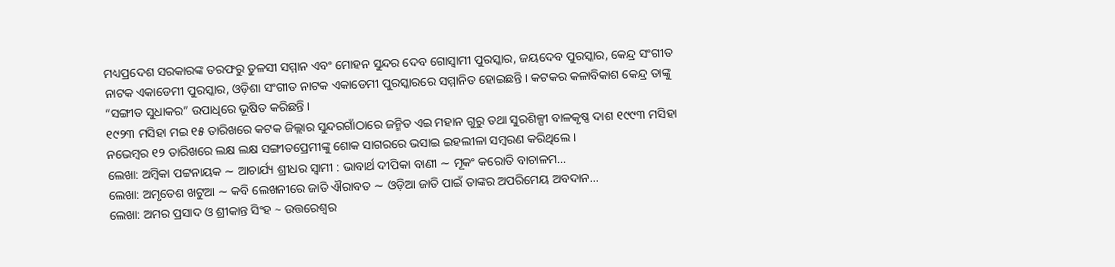ମଧ୍ୟପ୍ରଦେଶ ସରକାରଙ୍କ ତରଫରୁ ତୁଳସୀ ସମ୍ମାନ ଏବଂ ମୋହନ ସୁନ୍ଦର ଦେବ ଗୋସ୍ଵାମୀ ପୁରସ୍କାର, ଜୟଦେବ ପୁରସ୍କାର, କେନ୍ଦ୍ର ସଂଗୀତ ନାଟକ ଏକାଡେମୀ ପୁରସ୍କାର, ଓଡ଼ିଶା ସଂଗୀତ ନାଟକ ଏକାଡେମୀ ପୁରସ୍କାରରେ ସମ୍ମାନିତ ହୋଇଛନ୍ତି । କଟକର କଳାବିକାଶ କେନ୍ଦ୍ର ତାଙ୍କୁ “ସଙ୍ଗୀତ ସୁଧାକର” ଉପାଧିରେ ଭୂଷିତ କରିଛନ୍ତି ।
୧୯୨୩ ମସିହା ମଇ ୧୫ ତାରିଖରେ କଟକ ଜିଲ୍ଲାର ସୁନ୍ଦରଗାଁଠାରେ ଜନ୍ମିତ ଏଇ ମହାନ ଗୁରୁ ତଥା ସୁରଶିଳ୍ପୀ ବାଳକୃଷ୍ଣ ଦାଶ ୧୯୯୩ ମସିହା ନଭେମ୍ବର ୧୨ ତାରିଖରେ ଲକ୍ଷ ଲକ୍ଷ ସଙ୍ଗୀତପ୍ରେମୀଙ୍କୁ ଶୋକ ସାଗରରେ ଭସାଇ ଇହଲୀଳା ସମ୍ବରଣ କରିଥିଲେ ।
ଲେଖା: ଅମ୍ବିକା ପଟ୍ଟନାୟକ ∼ ଆଚାର୍ଯ୍ୟ ଶ୍ରୀଧର ସ୍ୱାମୀ : ଭାବାର୍ଥ ଦୀପିକା ବାଣୀ ∼ ମୂକଂ କରୋତି ବାଚାଳମ…
ଲେଖା: ଅମୃତେଶ ଖଟୁଆ ∼ କବି ଲେଖନୀରେ ଜାତି ଐରାବତ ∼ ଓଡ଼ିଆ ଜାତି ପାଇଁ ତାଙ୍କର ଅପରିମେୟ ଅବଦାନ…
ଲେଖା: ଅମର ପ୍ରସାଦ ଓ ଶ୍ରୀକାନ୍ତ ସିଂହ ~ ଉତ୍ତରେଶ୍ଵର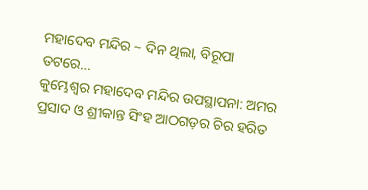ମହାଦେବ ମନ୍ଦିର ~ ଦିନ ଥିଲା, ବିରୂପା ତଟରେ…
କୁମ୍ଭେଶ୍ୱର ମହାଦେବ ମନ୍ଦିର ଉପସ୍ଥାପନା: ଅମର ପ୍ରସାଦ ଓ ଶ୍ରୀକାନ୍ତ ସିଂହ ଆଠଗଡ଼ର ଚିର ହରିତ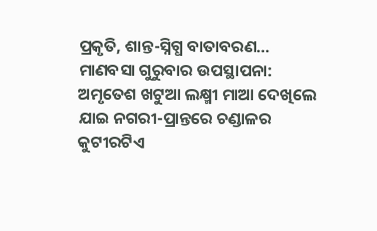ପ୍ରକୃତି, ଶାନ୍ତ-ସ୍ନିଗ୍ଧ ବାତାବରଣ…
ମାଣବସା ଗୁରୁବାର ଉପସ୍ଥାପନା: ଅମୃତେଶ ଖଟୁଆ ଲକ୍ଷ୍ମୀ ମାଆ ଦେଖିଲେ ଯାଇ ନଗରୀ-ପ୍ରାନ୍ତରେ ଚଣ୍ଡାଳର କୁଟୀରଟିଏ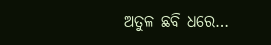ଅତୁଳ ଛବି ଧରେ…